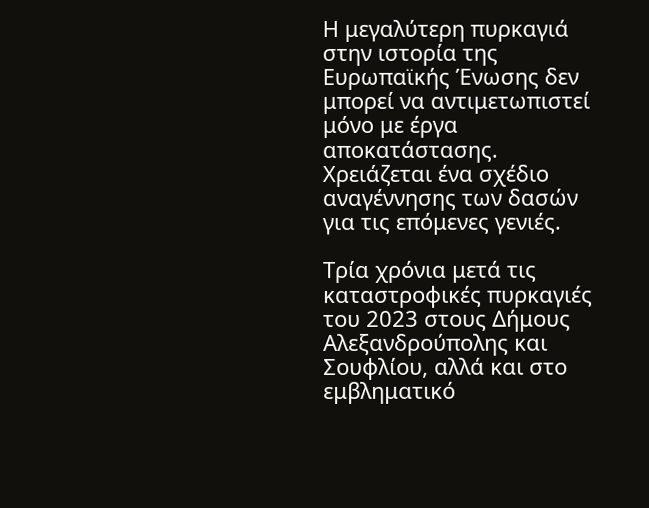Η μεγαλύτερη πυρκαγιά στην ιστορία της Ευρωπαϊκής Ένωσης δεν μπορεί να αντιμετωπιστεί μόνο με έργα αποκατάστασης. Χρειάζεται ένα σχέδιο αναγέννησης των δασών για τις επόμενες γενιές.

Τρία χρόνια μετά τις καταστροφικές πυρκαγιές του 2023 στους Δήμους Αλεξανδρούπολης και Σουφλίου, αλλά και στο εμβληματικό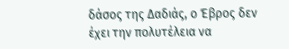δάσος της Δαδιάς, ο Έβρος δεν έχει την πολυτέλεια να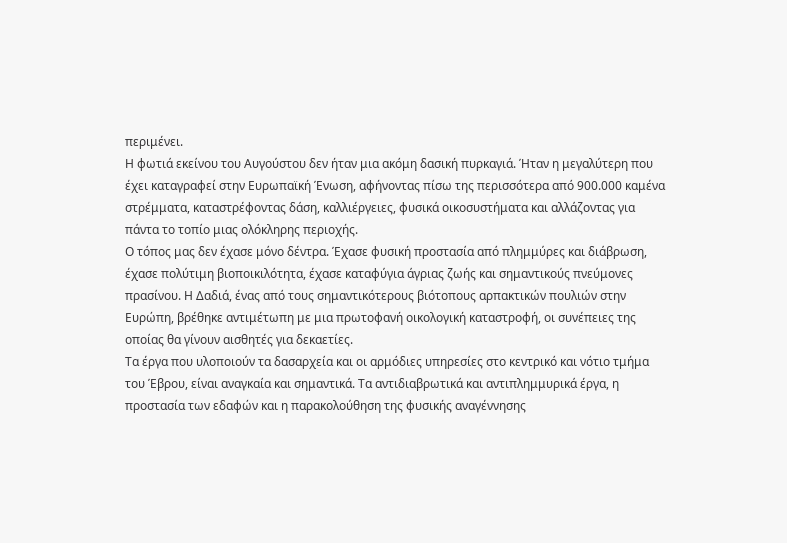περιμένει.
Η φωτιά εκείνου του Αυγούστου δεν ήταν μια ακόμη δασική πυρκαγιά. Ήταν η μεγαλύτερη που έχει καταγραφεί στην Ευρωπαϊκή Ένωση, αφήνοντας πίσω της περισσότερα από 900.000 καμένα στρέμματα, καταστρέφοντας δάση, καλλιέργειες, φυσικά οικοσυστήματα και αλλάζοντας για πάντα το τοπίο μιας ολόκληρης περιοχής.
Ο τόπος μας δεν έχασε μόνο δέντρα. Έχασε φυσική προστασία από πλημμύρες και διάβρωση, έχασε πολύτιμη βιοποικιλότητα, έχασε καταφύγια άγριας ζωής και σημαντικούς πνεύμονες πρασίνου. Η Δαδιά, ένας από τους σημαντικότερους βιότοπους αρπακτικών πουλιών στην Ευρώπη, βρέθηκε αντιμέτωπη με μια πρωτοφανή οικολογική καταστροφή, οι συνέπειες της οποίας θα γίνουν αισθητές για δεκαετίες.
Τα έργα που υλοποιούν τα δασαρχεία και οι αρμόδιες υπηρεσίες στο κεντρικό και νότιο τμήμα του Έβρου, είναι αναγκαία και σημαντικά. Τα αντιδιαβρωτικά και αντιπλημμυρικά έργα, η προστασία των εδαφών και η παρακολούθηση της φυσικής αναγέννησης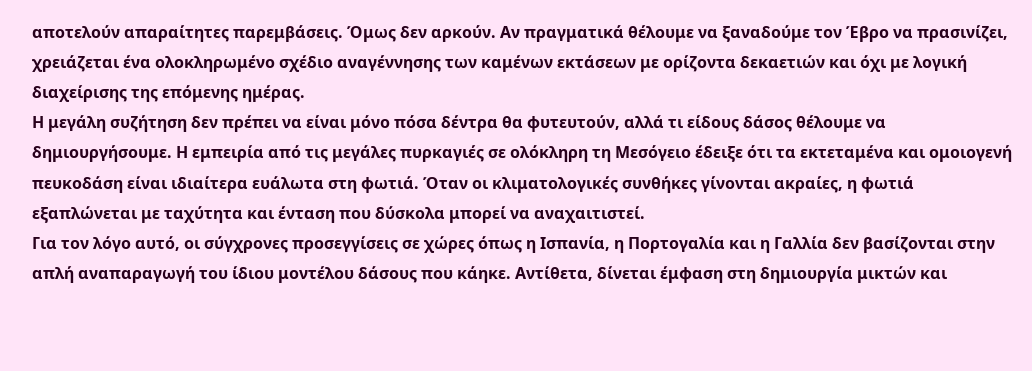αποτελούν απαραίτητες παρεμβάσεις. Όμως δεν αρκούν. Αν πραγματικά θέλουμε να ξαναδούμε τον Έβρο να πρασινίζει, χρειάζεται ένα ολοκληρωμένο σχέδιο αναγέννησης των καμένων εκτάσεων με ορίζοντα δεκαετιών και όχι με λογική διαχείρισης της επόμενης ημέρας.
Η μεγάλη συζήτηση δεν πρέπει να είναι μόνο πόσα δέντρα θα φυτευτούν, αλλά τι είδους δάσος θέλουμε να δημιουργήσουμε. Η εμπειρία από τις μεγάλες πυρκαγιές σε ολόκληρη τη Μεσόγειο έδειξε ότι τα εκτεταμένα και ομοιογενή πευκοδάση είναι ιδιαίτερα ευάλωτα στη φωτιά. Όταν οι κλιματολογικές συνθήκες γίνονται ακραίες, η φωτιά εξαπλώνεται με ταχύτητα και ένταση που δύσκολα μπορεί να αναχαιτιστεί.
Για τον λόγο αυτό, οι σύγχρονες προσεγγίσεις σε χώρες όπως η Ισπανία, η Πορτογαλία και η Γαλλία δεν βασίζονται στην απλή αναπαραγωγή του ίδιου μοντέλου δάσους που κάηκε. Αντίθετα, δίνεται έμφαση στη δημιουργία μικτών και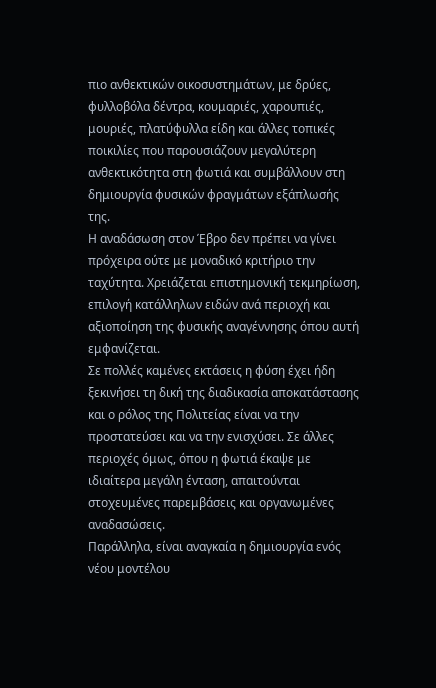πιο ανθεκτικών οικοσυστημάτων, με δρύες, φυλλοβόλα δέντρα, κουμαριές, χαρουπιές, μουριές, πλατύφυλλα είδη και άλλες τοπικές ποικιλίες που παρουσιάζουν μεγαλύτερη ανθεκτικότητα στη φωτιά και συμβάλλουν στη δημιουργία φυσικών φραγμάτων εξάπλωσής της.
Η αναδάσωση στον Έβρο δεν πρέπει να γίνει πρόχειρα ούτε με μοναδικό κριτήριο την ταχύτητα. Χρειάζεται επιστημονική τεκμηρίωση, επιλογή κατάλληλων ειδών ανά περιοχή και αξιοποίηση της φυσικής αναγέννησης όπου αυτή εμφανίζεται.
Σε πολλές καμένες εκτάσεις η φύση έχει ήδη ξεκινήσει τη δική της διαδικασία αποκατάστασης και ο ρόλος της Πολιτείας είναι να την προστατεύσει και να την ενισχύσει. Σε άλλες περιοχές όμως, όπου η φωτιά έκαψε με ιδιαίτερα μεγάλη ένταση, απαιτούνται στοχευμένες παρεμβάσεις και οργανωμένες αναδασώσεις.
Παράλληλα, είναι αναγκαία η δημιουργία ενός νέου μοντέλου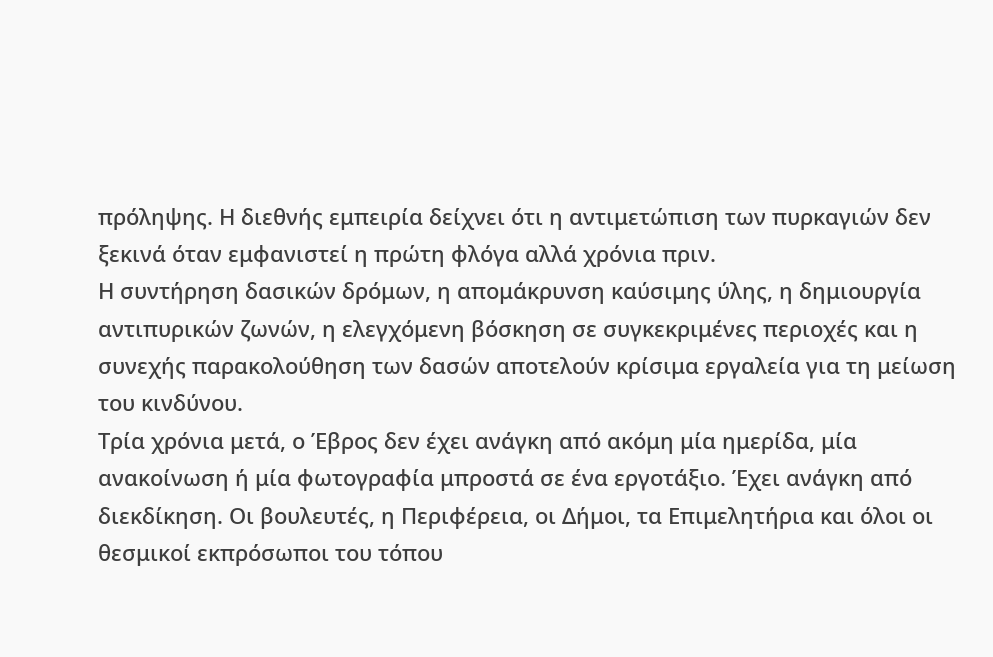πρόληψης. Η διεθνής εμπειρία δείχνει ότι η αντιμετώπιση των πυρκαγιών δεν ξεκινά όταν εμφανιστεί η πρώτη φλόγα αλλά χρόνια πριν.
Η συντήρηση δασικών δρόμων, η απομάκρυνση καύσιμης ύλης, η δημιουργία αντιπυρικών ζωνών, η ελεγχόμενη βόσκηση σε συγκεκριμένες περιοχές και η συνεχής παρακολούθηση των δασών αποτελούν κρίσιμα εργαλεία για τη μείωση του κινδύνου.
Τρία χρόνια μετά, ο Έβρος δεν έχει ανάγκη από ακόμη μία ημερίδα, μία ανακοίνωση ή μία φωτογραφία μπροστά σε ένα εργοτάξιο. Έχει ανάγκη από διεκδίκηση. Οι βουλευτές, η Περιφέρεια, οι Δήμοι, τα Επιμελητήρια και όλοι οι θεσμικοί εκπρόσωποι του τόπου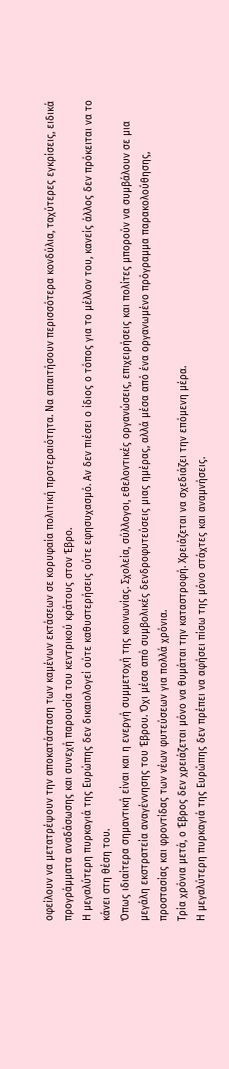οφείλουν να μετατρέψουν την αποκατάσταση των καμένων εκτάσεων σε κορυφαία πολιτική προτεραιότητα. Να απαιτήσουν περισσότερα κονδύλια, ταχύτερες εγκρίσεις, ειδικά προγράμματα αναδάσωσης και συνεχή παρουσία του κεντρικού κράτους στον Έβρο.
Η μεγαλύτερη πυρκαγιά της Ευρώπης δεν δικαιολογεί ούτε καθυστερήσεις ούτε εφησυχασμό. Αν δεν πιέσει ο ίδιος ο τόπος για το μέλλον του, κανείς άλλος δεν πρόκειται να το κάνει στη θέση του.
Όπως ιδιαίτερα σημαντική είναι και η ενεργή συμμετοχή της κοινωνίας. Σχολεία, σύλλογοι, εθελοντικές οργανώσεις, επιχειρήσεις και πολίτες μπορούν να συμβάλουν σε μια μεγάλη εκστρατεία αναγέννησης του Έβρου. Όχι μέσα από συμβολικές δενδροφυτεύσεις μιας ημέρας, αλλά μέσα από ένα οργανωμένο πρόγραμμα παρακολούθησης, προστασίας και φροντίδας των νέων φυτεύσεων για πολλά χρόνια.
Τρία χρόνια μετά, ο Έβρος δεν χρειάζεται μόνο να θυμάται την καταστροφή. Χρειάζεται να σχεδιάζει την επόμενη μέρα.
Η μεγαλύτερη πυρκαγιά της Ευρώπης δεν πρέπει να αφήσει πίσω της μόνο στάχτες και αναμνήσεις.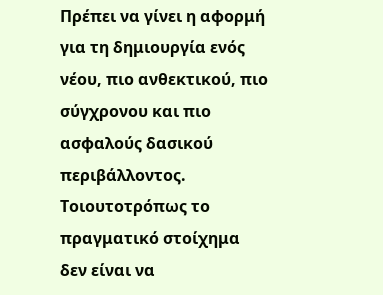Πρέπει να γίνει η αφορμή για τη δημιουργία ενός νέου, πιο ανθεκτικού, πιο σύγχρονου και πιο ασφαλούς δασικού περιβάλλοντος.
Τοιουτοτρόπως το πραγματικό στοίχημα δεν είναι να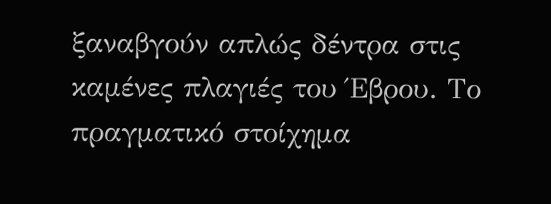ξαναβγούν απλώς δέντρα στις καμένες πλαγιές του Έβρου. Το πραγματικό στοίχημα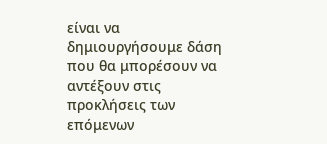είναι να δημιουργήσουμε δάση που θα μπορέσουν να αντέξουν στις προκλήσεις των επόμενων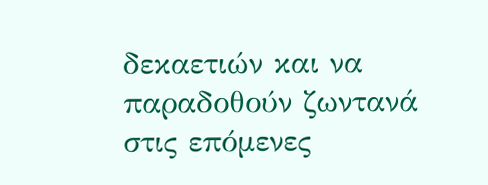δεκαετιών και να παραδοθούν ζωντανά στις επόμενες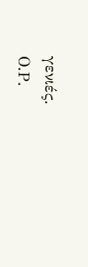γενιές.
Ο.Ρ.